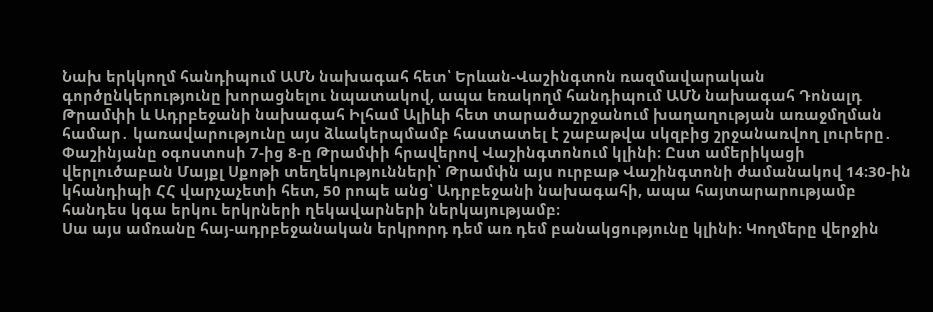Նախ երկկողմ հանդիպում ԱՄՆ նախագահ հետ՝ Երևան-Վաշինգտոն ռազմավարական գործընկերությունը խորացնելու նպատակով, ապա եռակողմ հանդիպում ԱՄՆ նախագահ Դոնալդ Թրամփի և Ադրբեջանի նախագահ Իլհամ Ալիևի հետ տարածաշրջանում խաղաղության առաջմղման համար․ կառավարությունը այս ձևակերպմամբ հաստատել է շաբաթվա սկզբից շրջանառվող լուրերը․ Փաշինյանը օգոստոսի 7-ից 8-ը Թրամփի հրավերով Վաշինգտոնում կլինի։ Ըստ ամերիկացի վերլուծաբան Մայքլ Սքոթի տեղեկությունների՝ Թրամփն այս ուրբաթ Վաշինգտոնի ժամանակով 14։30-ին կհանդիպի ՀՀ վարչաչետի հետ, 50 րոպե անց՝ Ադրբեջանի նախագահի, ապա հայտարարությամբ հանդես կգա երկու երկրների ղեկավարների ներկայությամբ։
Սա այս ամռանը հայ-ադրբեջանական երկրորդ դեմ առ դեմ բանակցությունը կլինի։ Կողմերը վերջին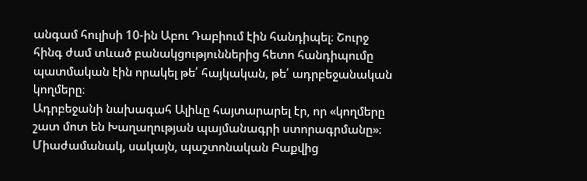անգամ հուլիսի 10-ին Աբու Դաբիում էին հանդիպել։ Շուրջ հինգ ժամ տևած բանակցություններից հետո հանդիպումը պատմական էին որակել թե՛ հայկական, թե՛ ադրբեջանական կողմերը։
Ադրբեջանի նախագահ Ալիևը հայտարարել էր, որ «կողմերը շատ մոտ են Խաղաղության պայմանագրի ստորագրմանը»։ Միաժամանակ, սակայն, պաշտոնական Բաքվից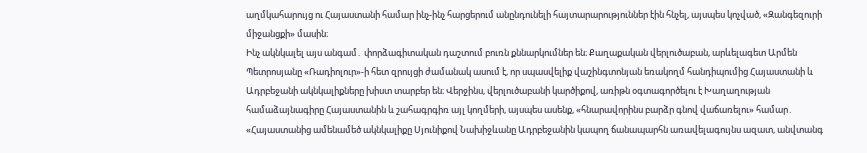աղմկահարույց ու Հայաստանի համար ինչ-ինչ հարցերում անընդունելի հայտարարություններ էին հնչել, այսպես կոչված, «Զանգեզուրի միջանցքի» մասին։
Ինչ ակնկալել այս անգամ․ փորձագիտական դաշտում բուռն քննարկումներ են։ Քաղաքական վերլուծաբան, արևելագետ Արմեն Պետրոսյանը «Ռադիոլուր»-ի հետ զրույցի ժամանակ ասում է, որ սպասվելիք վաշինգտոնյան եռակողմ հանդիպումից Հայաստանի և Ադրբեջանի ակնկալիքները խիստ տարբեր են։ Վերջինս, վերլուծաբանի կարծիքով, առիթն օգտագործելու է Խաղաղության համաձայնագիրը Հայաստանին և շահագրգիռ այլ կողմերի, այսպես ասենք, «հնարավորինս բարձր գնով վաճառելու» համար․
«Հայաստանից ամենամեծ ակնկալիքը Սյունիքով Նախիջևանը Ադրբեջանին կապող ճանապարհն առավելագույնս ազատ, անվտանգ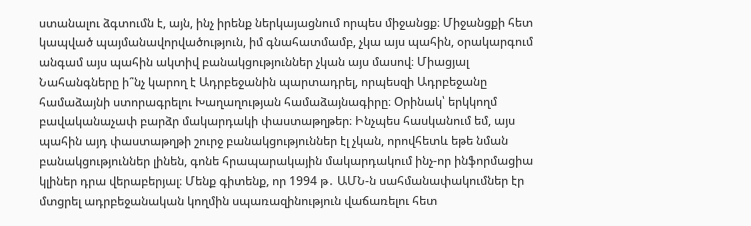ստանալու ձգտումն է, այն, ինչ իրենք ներկայացնում որպես միջանցք։ Միջանցքի հետ կապված պայմանավորվածություն, իմ գնահատմամբ, չկա այս պահին, օրակարգում անգամ այս պահին ակտիվ բանակցություններ չկան այս մասով։ Միացյալ Նահանգները ի՞նչ կարող է Ադրբեջանին պարտադրել, որպեսզի Ադրբեջանը համաձայնի ստորագրելու Խաղաղության համաձայնագիրը։ Օրինակ՝ երկկողմ բավականաչափ բարձր մակարդակի փաստաթղթեր։ Ինչպես հասկանում եմ, այս պահին այդ փաստաթղթի շուրջ բանակցություններ էլ չկան, որովհետև եթե նման բանակցություններ լինեն, գոնե հրապարակային մակարդակում ինչ-որ ինֆորմացիա կլիներ դրա վերաբերյալ։ Մենք գիտենք, որ 1994 թ․ ԱՄՆ-ն սահմանափակումներ էր մտցրել ադրբեջանական կողմին սպառազինություն վաճառելու հետ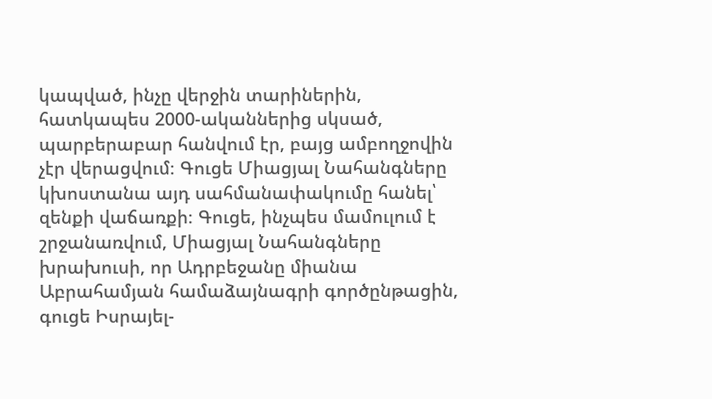կապված, ինչը վերջին տարիներին, հատկապես 2000-ականներից սկսած, պարբերաբար հանվում էր, բայց ամբողջովին չէր վերացվում։ Գուցե Միացյալ Նահանգները կխոստանա այդ սահմանափակումը հանել՝ զենքի վաճառքի։ Գուցե, ինչպես մամուլում է շրջանառվում, Միացյալ Նահանգները խրախուսի, որ Ադրբեջանը միանա Աբրահամյան համաձայնագրի գործընթացին, գուցե Իսրայել-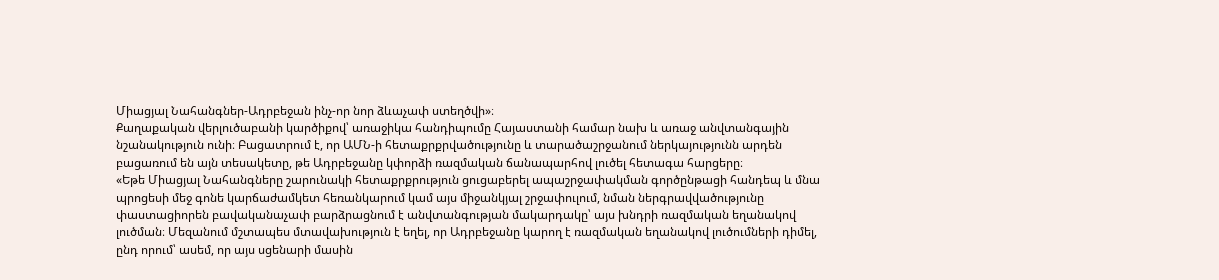Միացյալ Նահանգներ-Ադրբեջան ինչ-որ նոր ձևաչափ ստեղծվի»։
Քաղաքական վերլուծաբանի կարծիքով՝ առաջիկա հանդիպումը Հայաստանի համար նախ և առաջ անվտանգային նշանակություն ունի։ Բացատրում է, որ ԱՄՆ-ի հետաքրքրվածությունը և տարածաշրջանում ներկայությունն արդեն բացառում են այն տեսակետը, թե Ադրբեջանը կփորձի ռազմական ճանապարհով լուծել հետագա հարցերը։
«Եթե Միացյալ Նահանգները շարունակի հետաքրքրություն ցուցաբերել ապաշրջափակման գործընթացի հանդեպ և մնա պրոցեսի մեջ գոնե կարճաժամկետ հեռանկարում կամ այս միջանկյալ շրջափուլում, նման ներգրավվածությունը փաստացիորեն բավականաչափ բարձրացնում է անվտանգության մակարդակը՝ այս խնդրի ռազմական եղանակով լուծման։ Մեզանում մշտապես մտավախություն է եղել, որ Ադրբեջանը կարող է ռազմական եղանակով լուծումների դիմել, ընդ որում՝ ասեմ, որ այս սցենարի մասին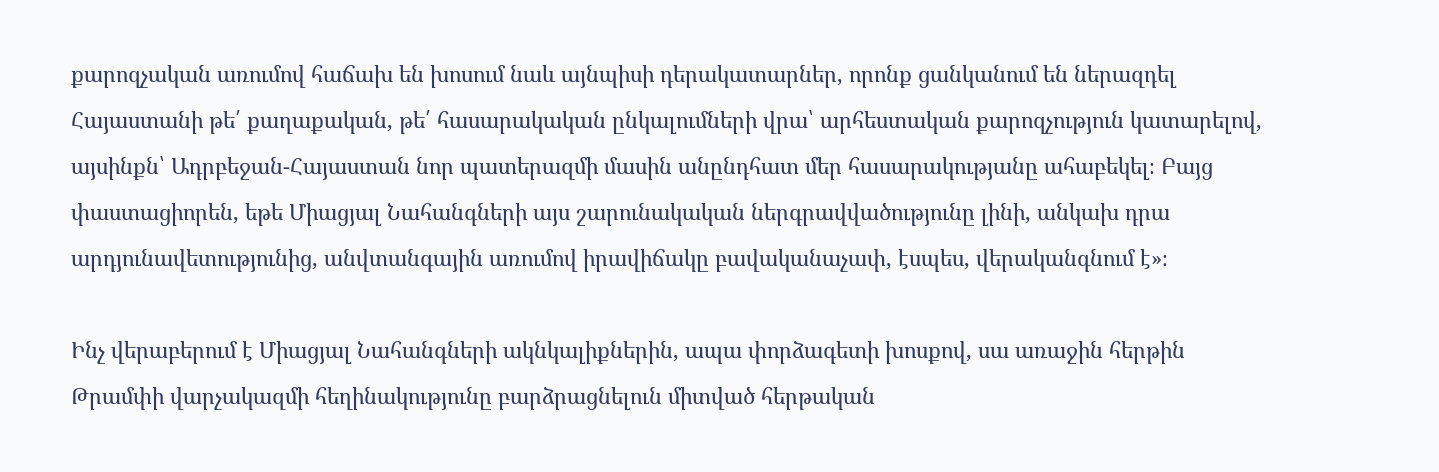քարոզչական առումով հաճախ են խոսում նաև այնպիսի դերակատարներ, որոնք ցանկանում են ներազդել Հայաստանի թե՛ քաղաքական, թե՛ հասարակական ընկալումների վրա՝ արհեստական քարոզչություն կատարելով, այսինքն՝ Ադրբեջան-Հայաստան նոր պատերազմի մասին անընդհատ մեր հասարակությանը ահաբեկել։ Բայց փաստացիորեն, եթե Միացյալ Նահանգների այս շարունակական ներգրավվածությունը լինի, անկախ դրա արդյունավետությունից, անվտանգային առումով իրավիճակը բավականաչափ, էսպես, վերականգնում է»։

Ինչ վերաբերում է Միացյալ Նահանգների ակնկալիքներին, ապա փորձագետի խոսքով, սա առաջին հերթին Թրամփի վարչակազմի հեղինակությունը բարձրացնելուն միտված հերթական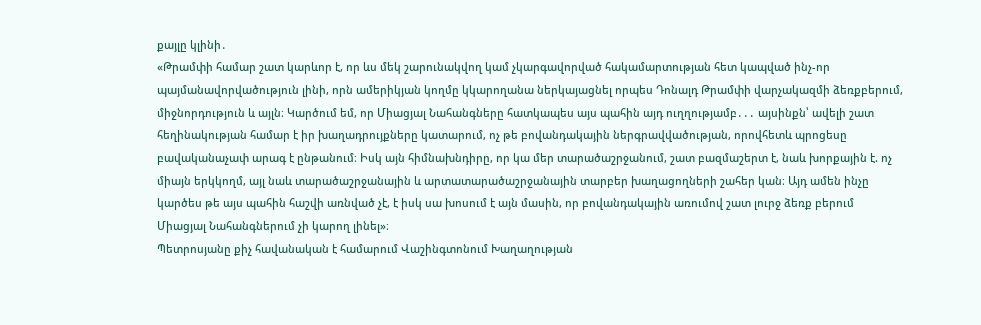քայլը կլինի․
«Թրամփի համար շատ կարևոր է, որ ևս մեկ շարունակվող կամ չկարգավորված հակամարտության հետ կապված ինչ-որ պայմանավորվածություն լինի, որն ամերիկյան կողմը կկարողանա ներկայացնել որպես Դոնալդ Թրամփի վարչակազմի ձեռքբերում, միջնորդություն և այլն։ Կարծում եմ, որ Միացյալ Նահանգները հատկապես այս պահին այդ ուղղությամբ․․․ այսինքն՝ ավելի շատ հեղինակության համար է իր խաղադրույքները կատարում, ոչ թե բովանդակային ներգրավվածության, որովհետև պրոցեսը բավականաչափ արագ է ընթանում։ Իսկ այն հիմնախնդիրը, որ կա մեր տարածաշրջանում, շատ բազմաշերտ է, նաև խորքային է. ոչ միայն երկկողմ, այլ նաև տարածաշրջանային և արտատարածաշրջանային տարբեր խաղացողների շահեր կան։ Այդ ամեն ինչը կարծես թե այս պահին հաշվի առնված չէ, է իսկ սա խոսում է այն մասին, որ բովանդակային առումով շատ լուրջ ձեռք բերում Միացյալ Նահանգներում չի կարող լինել»։
Պետրոսյանը քիչ հավանական է համարում Վաշինգտոնում Խաղաղության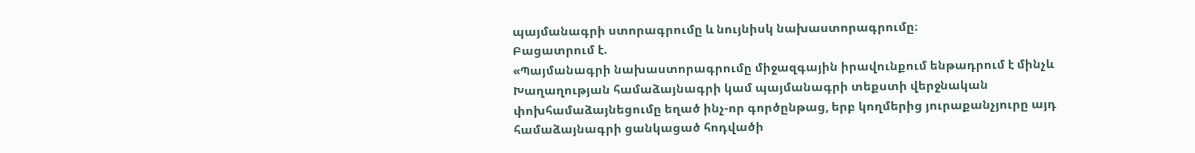պայմանագրի ստորագրումը և նույնիսկ նախաստորագրումը։
Բացատրում է.
«Պայմանագրի նախաստորագրումը միջազգային իրավունքում ենթադրում է մինչև Խաղաղության համաձայնագրի կամ պայմանագրի տեքստի վերջնական փոխհամաձայնեցումը եղած ինչ-որ գործընթաց, երբ կողմերից յուրաքանչյուրը այդ համաձայնագրի ցանկացած հոդվածի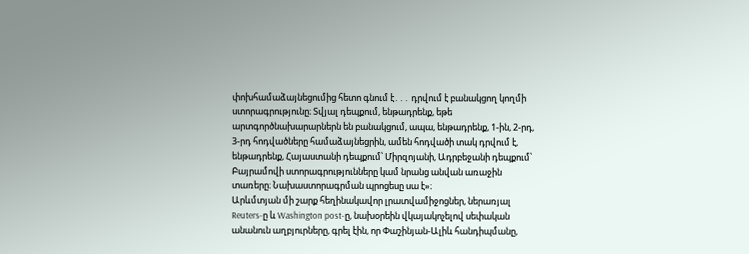փոխհամաձայնեցումից հետո գնում է․․․ դրվում է բանակցող կողմի ստորագրությունը։ Տվյալ դեպքում, ենթադրենք, եթե արտգործնախարարներն են բանակցում, ապա, ենթադրենք, 1-ին, 2-րդ, 3-րդ հոդվածները համաձայնեցրին, ամեն հոդվածի տակ դրվում է, ենթադրենք, Հայաստանի դեպքում՝ Միրզոյանի, Ադրբեջանի դեպքում՝ Բայրամովի ստորագրությունները կամ նրանց անվան առաջին տառերը։ Նախաստորագրման պրոցեսը սա է»։
Արևմտյան մի շարք հեղինակավոր լրատվամիջոցներ, ներառյալ Reuters-ը և Washington post-ը, նախօրեին վկայակոչելով սեփական անանուն աղբյուրները, գրել էին, որ Փաշինյան-Ալիև հանդիպմանը,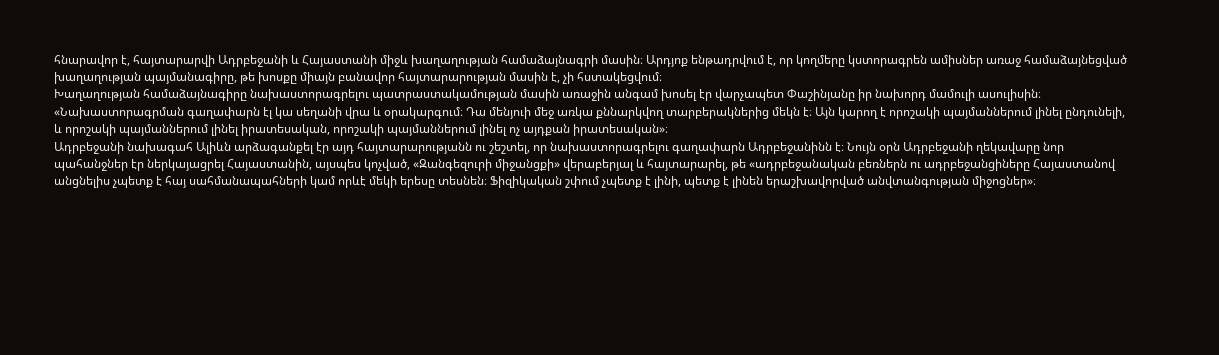հնարավոր է, հայտարարվի Ադրբեջանի և Հայաստանի միջև խաղաղության համաձայնագրի մասին։ Արդյոք ենթադրվում է, որ կողմերը կստորագրեն ամիսներ առաջ համաձայնեցված խաղաղության պայմանագիրը, թե խոսքը միայն բանավոր հայտարարության մասին է, չի հստակեցվում։
Խաղաղության համաձայնագիրը նախաստորագրելու պատրաստակամության մասին առաջին անգամ խոսել էր վարչապետ Փաշինյանը իր նախորդ մամուլի ասուլիսին։
«Նախաստորագրման գաղափարն էլ կա սեղանի վրա և օրակարգում։ Դա մենյուի մեջ առկա քննարկվող տարբերակներից մեկն է։ Այն կարող է որոշակի պայմաններում լինել ընդունելի, և որոշակի պայմաններում լինել իրատեսական, որոշակի պայմաններում լինել ոչ այդքան իրատեսական»։
Ադրբեջանի նախագահ Ալիևն արձագանքել էր այդ հայտարարությանն ու շեշտել, որ նախաստորագրելու գաղափարն Ադրբեջանինն է։ Նույն օրն Ադրբեջանի ղեկավարը նոր պահանջներ էր ներկայացրել Հայաստանին, այսպես կոչված, «Զանգեզուրի միջանցքի» վերաբերյալ և հայտարարել, թե «ադրբեջանական բեռներն ու ադրբեջանցիները Հայաստանով անցնելիս չպետք է հայ սահմանապահների կամ որևէ մեկի երեսը տեսնեն։ Ֆիզիկական շփում չպետք է լինի, պետք է լինեն երաշխավորված անվտանգության միջոցներ»։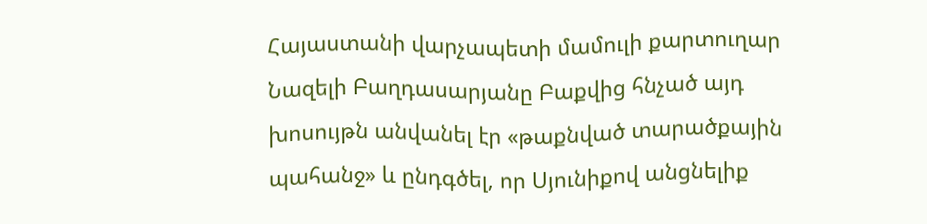Հայաստանի վարչապետի մամուլի քարտուղար Նազելի Բաղդասարյանը Բաքվից հնչած այդ խոսույթն անվանել էր «թաքնված տարածքային պահանջ» և ընդգծել, որ Սյունիքով անցնելիք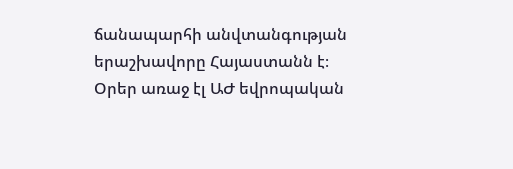ճանապարհի անվտանգության երաշխավորը Հայաստանն է։
Օրեր առաջ էլ ԱԺ եվրոպական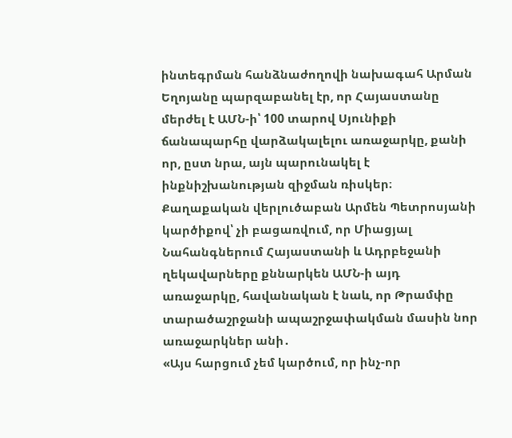ինտեգրման հանձնաժողովի նախագահ Արման Եղոյանը պարզաբանել էր, որ Հայաստանը մերժել է ԱՄՆ-ի՝ 100 տարով Սյունիքի ճանապարհը վարձակալելու առաջարկը, քանի որ, ըստ նրա, այն պարունակել է ինքնիշխանության զիջման ռիսկեր։ Քաղաքական վերլուծաբան Արմեն Պետրոսյանի կարծիքով՝ չի բացառվում, որ Միացյալ Նահանգներում Հայաստանի և Ադրբեջանի ղեկավարները քննարկեն ԱՄՆ-ի այդ առաջարկը, հավանական է նաև, որ Թրամփը տարածաշրջանի ապաշրջափակման մասին նոր առաջարկներ անի․
«Այս հարցում չեմ կարծում, որ ինչ-որ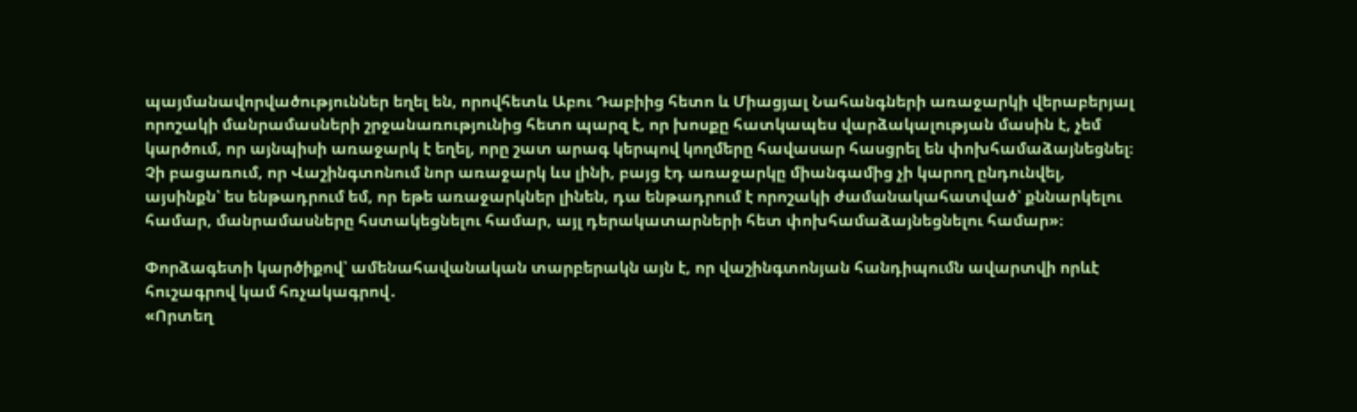պայմանավորվածություններ եղել են, որովհետև Աբու Դաբիից հետո և Միացյալ Նահանգների առաջարկի վերաբերյալ որոշակի մանրամասների շրջանառությունից հետո պարզ է, որ խոսքը հատկապես վարձակալության մասին է, չեմ կարծում, որ այնպիսի առաջարկ է եղել, որը շատ արագ կերպով կողմերը հավասար հասցրել են փոխհամաձայնեցնել։ Չի բացառում, որ Վաշինգտոնում նոր առաջարկ ևս լինի, բայց էդ առաջարկը միանգամից չի կարող ընդունվել, այսինքն՝ ես ենթադրում եմ, որ եթե առաջարկներ լինեն, դա ենթադրում է որոշակի ժամանակահատված՝ քննարկելու համար, մանրամասները հստակեցնելու համար, այլ դերակատարների հետ փոխհամաձայնեցնելու համար»։

Փորձագետի կարծիքով՝ ամենահավանական տարբերակն այն է, որ վաշինգտոնյան հանդիպումն ավարտվի որևէ հուշագրով կամ հռչակագրով․
«Որտեղ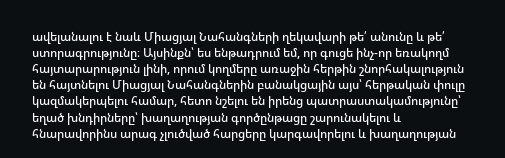ավելանալու է նաև Միացյալ Նահանգների ղեկավարի թե՛ անունը և թե՛ ստորագրությունը։ Այսինքն՝ ես ենթադրում եմ, որ գուցե ինչ-որ եռակողմ հայտարարություն լինի, որում կողմերը առաջին հերթին շնորհակալություն են հայտնելու Միացյալ Նահանգներին բանակցային այս՝ հերթական փուլը կազմակերպելու համար, հետո նշելու են իրենց պատրաստակամությունը՝ եղած խնդիրները՝ խաղաղության գործընթացը շարունակելու և հնարավորինս արագ չլուծված հարցերը կարգավորելու և խաղաղության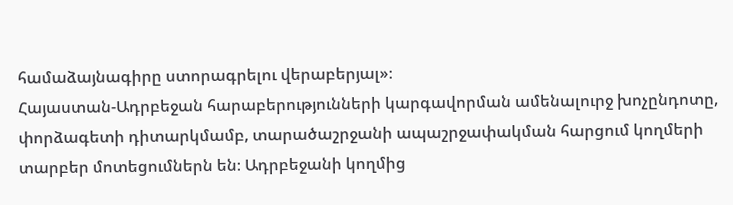համաձայնագիրը ստորագրելու վերաբերյալ»։
Հայաստան-Ադրբեջան հարաբերությունների կարգավորման ամենալուրջ խոչընդոտը, փորձագետի դիտարկմամբ, տարածաշրջանի ապաշրջափակման հարցում կողմերի տարբեր մոտեցումներն են։ Ադրբեջանի կողմից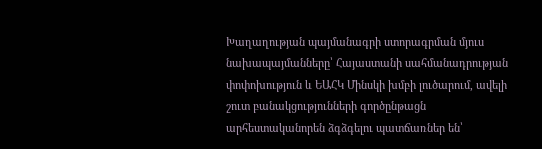Խաղաղության պայմանագրի ստորագրման մյուս նախապայմանները՝ Հայաստանի սահմանադրության փոփոխություն և ԵԱՀԿ Մինսկի խմբի լուծարում, ավելի շուտ բանակցությունների գործընթացն արհեստականորեն ձգձգելու պատճառներ են՝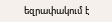եզրափակում է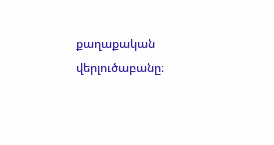քաղաքական վերլուծաբանը։